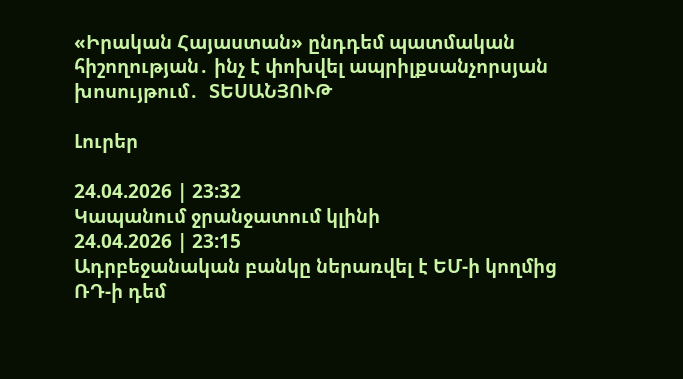«Իրական Հայաստան» ընդդեմ պատմական հիշողության․ ինչ է փոխվել ապրիլքսանչորսյան խոսույթում․  ՏԵՍԱՆՅՈՒԹ

Լուրեր

24.04.2026 | 23:32
Կապանում ջրանջատում կլինի
24.04.2026 | 23:15
Ադրբեջանական բանկը ներառվել է ԵՄ-ի կողմից ՌԴ-ի դեմ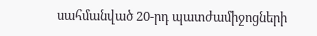սահմանված 20-րդ պատժամիջոցների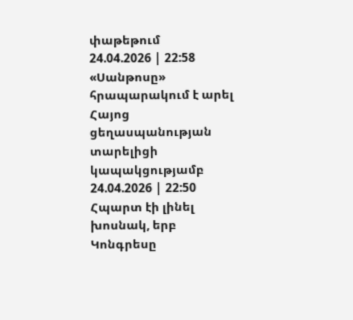փաթեթում
24.04.2026 | 22:58
«Սանթոսը» հրապարակում է արել Հայոց ցեղասպանության տարելիցի կապակցությամբ
24.04.2026 | 22:50
Հպարտ էի լինել խոսնակ, երբ Կոնգրեսը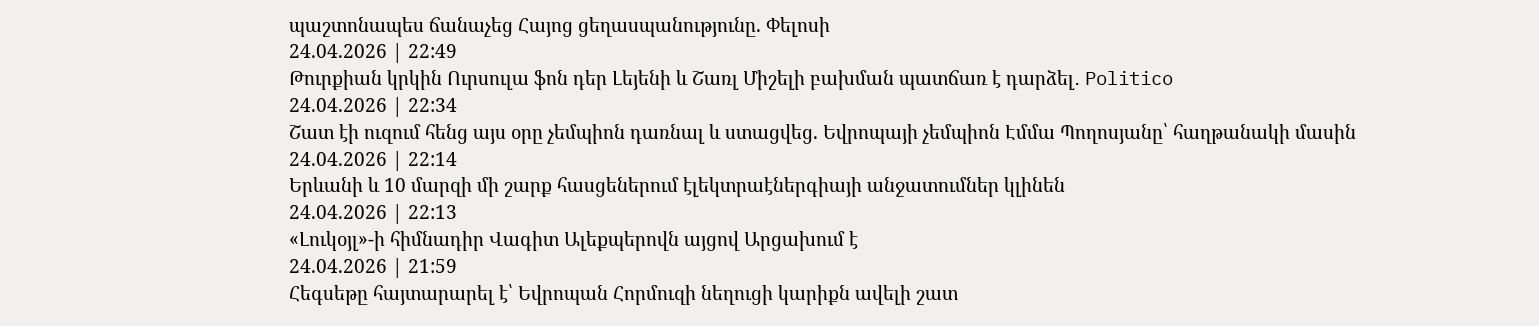պաշտոնապես ճանաչեց Հայոց ցեղասպանությունը. Փելոսի
24.04.2026 | 22:49
Թուրքիան կրկին Ուրսուլա ֆոն դեր Լեյենի և Շառլ Միշելի բախման պատճառ է դարձել․ Politico
24.04.2026 | 22:34
Շատ էի ուզում հենց այս օրը չեմպիոն դառնալ և ստացվեց. Եվրոպայի չեմպիոն Էմմա Պողոսյանը՝ հաղթանակի մասին
24.04.2026 | 22:14
Երևանի և 10 մարզի մի շարք հասցեներում էլեկտրաէներգիայի անջատումներ կլինեն
24.04.2026 | 22:13
«Լուկօյլ»-ի հիմնադիր Վագիտ Ալեքպերովն այցով Արցախում է
24.04.2026 | 21:59
Հեգսեթը հայտարարել է՝ Եվրոպան Հորմուզի նեղուցի կարիքն ավելի շատ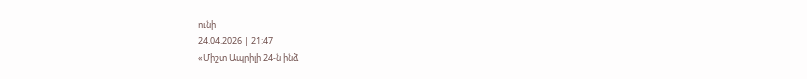ունի
24.04.2026 | 21:47
«Միշտ Ապրիլի 24-ն ինձ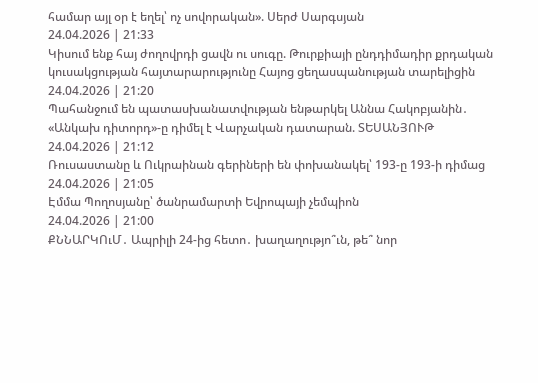համար այլ օր է եղել՝ ոչ սովորական». Սերժ Սարգսյան
24.04.2026 | 21:33
Կիսում ենք հայ ժողովրդի ցավն ու սուգը. Թուրքիայի ընդդիմադիր քրդական կուսակցության հայտարարությունը Հայոց ցեղասպանության տարելիցին
24.04.2026 | 21:20
Պահանջում են պատասխանատվության ենթարկել Աննա Հակոբյանին․ «Անկախ դիտորդ»-ը դիմել է Վարչական դատարան. ՏԵՍԱՆՅՈՒԹ
24.04.2026 | 21:12
Ռուսաստանը և Ուկրաինան գերիների են փոխանակել՝ 193-ը 193-ի դիմաց
24.04.2026 | 21:05
Էմմա Պողոսյանը՝ ծանրամարտի Եվրոպայի չեմպիոն
24.04.2026 | 21:00
ՔՆՆԱՐԿՈւՄ․ Ապրիլի 24-ից հետո․ խաղաղությո՞ւն, թե՞ նոր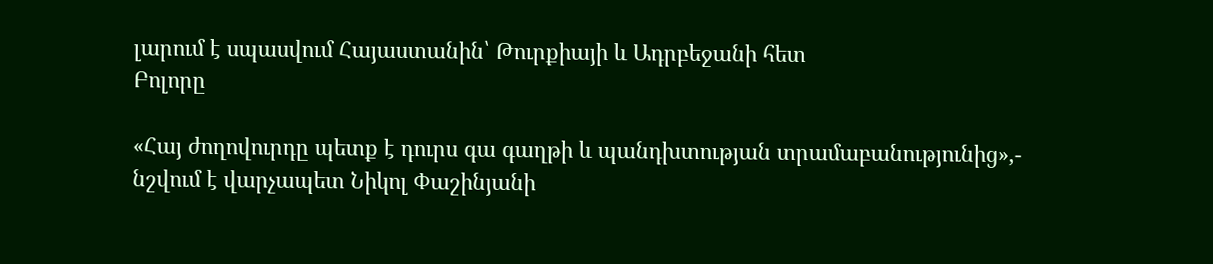լարում է սպասվում Հայաստանին՝ Թուրքիայի և Ադրբեջանի հետ
Բոլորը

«Հայ ժողովուրդը պետք է դուրս գա գաղթի և պանդխտության տրամաբանությունից»,- նշվում է վարչապետ Նիկոլ Փաշինյանի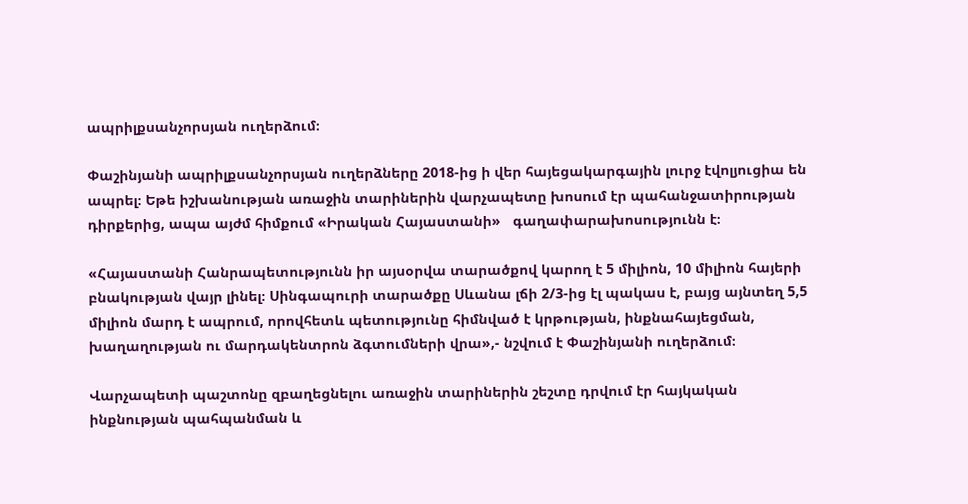ապրիլքսանչորսյան ուղերձում։

Փաշինյանի ապրիլքսանչորսյան ուղերձները 2018-ից ի վեր հայեցակարգային լուրջ էվոլյուցիա են ապրել։ Եթե իշխանության առաջին տարիներին վարչապետը խոսում էր պահանջատիրության դիրքերից, ապա այժմ հիմքում «Իրական Հայաստանի»   գաղափարախոսությունն է։

«Հայաստանի Հանրապետությունն իր այսօրվա տարածքով կարող է 5 միլիոն, 10 միլիոն հայերի բնակության վայր լինել։ Սինգապուրի տարածքը Սևանա լճի 2/3-ից էլ պակաս է, բայց այնտեղ 5,5 միլիոն մարդ է ապրում, որովհետև պետությունը հիմնված է կրթության, ինքնահայեցման, խաղաղության ու մարդակենտրոն ձգտումների վրա»,- նշվում է Փաշինյանի ուղերձում։

Վարչապետի պաշտոնը զբաղեցնելու առաջին տարիներին շեշտը դրվում էր հայկական ինքնության պահպանման և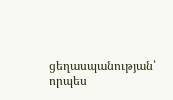ցեղասպանության՝ որպես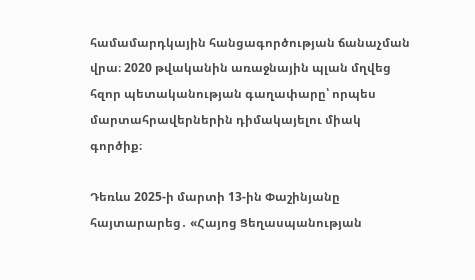համամարդկային հանցագործության ճանաչման վրա։ 2020 թվականին առաջնային պլան մղվեց հզոր պետականության գաղափարը՝ որպես մարտահրավերներին դիմակայելու միակ գործիք։

Դեռևս 2025-ի մարտի 13-ին Փաշինյանը հայտարարեց․ «Հայոց Ցեղասպանության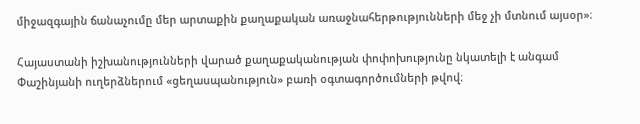միջազգային ճանաչումը մեր արտաքին քաղաքական առաջնահերթությունների մեջ չի մտնում այսօր»։

Հայաստանի իշխանությունների վարած քաղաքականության փոփոխությունը նկատելի է անգամ Փաշինյանի ուղերձներում «ցեղասպանություն» բառի օգտագործումների թվով։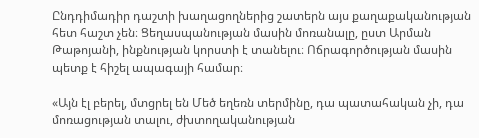Ընդդիմադիր դաշտի խաղացողներից շատերն այս քաղաքականության հետ հաշտ չեն։ Ցեղասպանության մասին մոռանալը, ըստ Արման Թաթոյանի, ինքնության կորստի է տանելու։ Ոճրագործության մասին պետք է հիշել ապագայի համար։

«Այն էլ բերել, մտցրել են Մեծ եղեռն տերմինը, դա պատահական չի, դա մոռացության տալու, ժխտողականության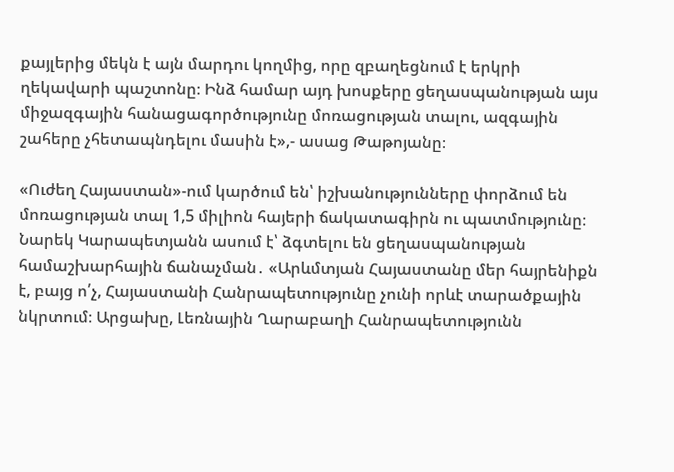քայլերից մեկն է այն մարդու կողմից, որը զբաղեցնում է երկրի ղեկավարի պաշտոնը։ Ինձ համար այդ խոսքերը ցեղասպանության այս միջազգային հանացագործությունը մոռացության տալու, ազգային շահերը չհետապնդելու մասին է»,- ասաց Թաթոյանը։

«Ուժեղ Հայաստան»-ում կարծում են՝ իշխանությունները փորձում են մոռացության տալ 1,5 միլիոն հայերի ճակատագիրն ու պատմությունը։ Նարեկ Կարապետյանն ասում է՝ ձգտելու են ցեղասպանության համաշխարհային ճանաչման․ «Արևմտյան Հայաստանը մեր հայրենիքն է, բայց ո՛չ, Հայաստանի Հանրապետությունը չունի որևէ տարածքային նկրտում։ Արցախը, Լեռնային Ղարաբաղի Հանրապետությունն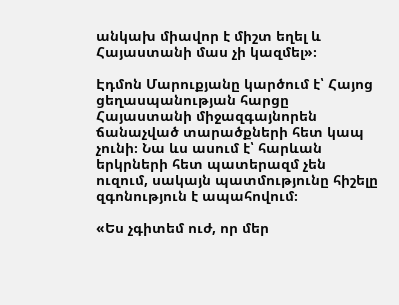անկախ միավոր է միշտ եղել և Հայաստանի մաս չի կազմել»։

Էդմոն Մարուքյանը կարծում է՝ Հայոց ցեղասպանության հարցը Հայաստանի միջազգայնորեն ճանաչված տարածքների հետ կապ չունի։ Նա ևս ասում է՝ հարևան երկրների հետ պատերազմ չեն ուզում, սակայն պատմությունը հիշելը զգոնություն է ապահովում։

«Ես չգիտեմ ուժ, որ մեր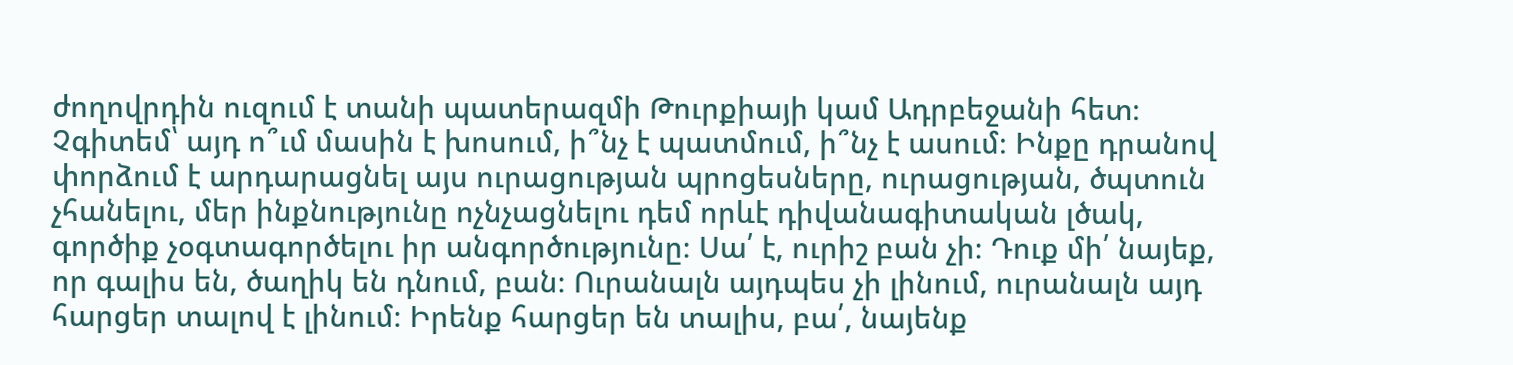ժողովրդին ուզում է տանի պատերազմի Թուրքիայի կամ Ադրբեջանի հետ։ Չգիտեմ՝ այդ ո՞ւմ մասին է խոսում, ի՞նչ է պատմում, ի՞նչ է ասում։ Ինքը դրանով փորձում է արդարացնել այս ուրացության պրոցեսները, ուրացության, ծպտուն չհանելու, մեր ինքնությունը ոչնչացնելու դեմ որևէ դիվանագիտական լծակ, գործիք չօգտագործելու իր անգործությունը։ Սա՛ է, ուրիշ բան չի։ Դուք մի՛ նայեք, որ գալիս են, ծաղիկ են դնում, բան։ Ուրանալն այդպես չի լինում, ուրանալն այդ հարցեր տալով է լինում։ Իրենք հարցեր են տալիս, բա՛, նայենք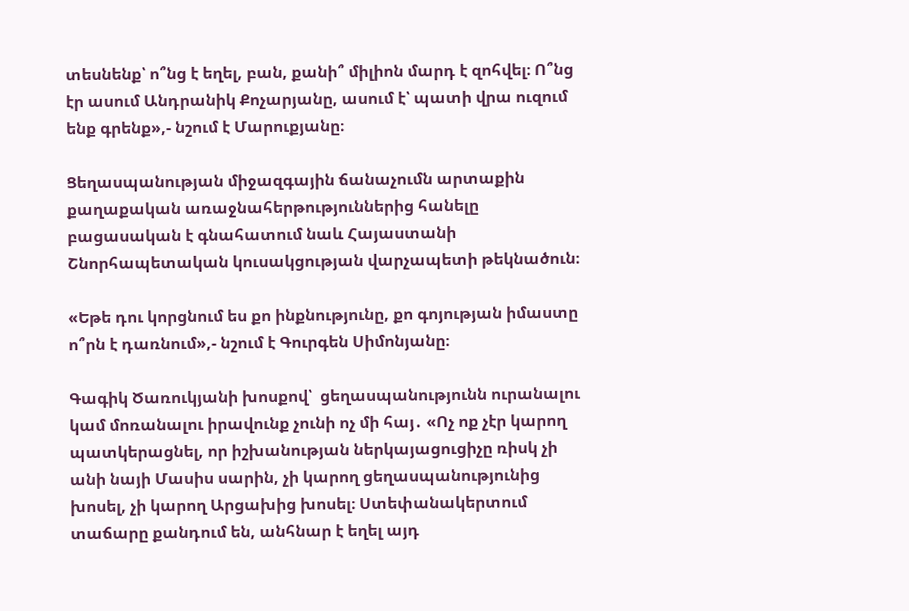տեսնենք՝ ո՞նց է եղել, բան, քանի՞ միլիոն մարդ է զոհվել։ Ո՞նց էր ասում Անդրանիկ Քոչարյանը, ասում է՝ պատի վրա ուզում ենք գրենք»,- նշում է Մարուքյանը։

Ցեղասպանության միջազգային ճանաչումն արտաքին քաղաքական առաջնահերթություններից հանելը բացասական է գնահատում նաև Հայաստանի Շնորհապետական կուսակցության վարչապետի թեկնածուն։

«Եթե դու կորցնում ես քո ինքնությունը, քո գոյության իմաստը ո՞րն է դառնում»,- նշում է Գուրգեն Սիմոնյանը։

Գագիկ Ծառուկյանի խոսքով՝  ցեղասպանությունն ուրանալու կամ մոռանալու իրավունք չունի ոչ մի հայ․ «Ոչ ոք չէր կարող պատկերացնել, որ իշխանության ներկայացուցիչը ռիսկ չի անի նայի Մասիս սարին, չի կարող ցեղասպանությունից խոսել, չի կարող Արցախից խոսել։ Ստեփանակերտում տաճարը քանդում են, անհնար է եղել այդ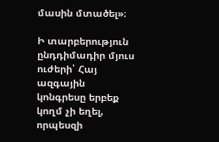մասին մտածել»։

Ի տարբերություն ընդդիմադիր մյուս ուժերի՝ Հայ ազգային կոնգրեսը երբեք կողմ չի եղել, որպեսզի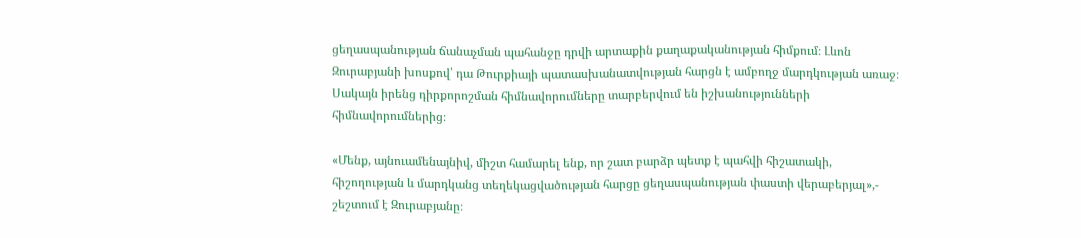ցեղասպանության ճանաչման պահանջը դրվի արտաքին քաղաքականության հիմքում։ Լևոն Զուրաբյանի խոսքով՝ դա Թուրքիայի պատասխանատվության հարցն է ամբողջ մարդկության առաջ։ Սակայն իրենց դիրքորոշման հիմնավորումները տարբերվում են իշխանությունների հիմնավորումներից։

«Մենք, այնուամենայնիվ, միշտ համարել ենք, որ շատ բարձր պետք է պահվի հիշատակի, հիշողության և մարդկանց տեղեկացվածության հարցը ցեղասպանության փաստի վերաբերյալ»,- շեշտում է Զուրաբյանը։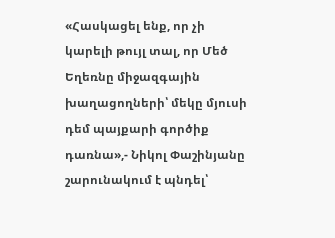«Հասկացել ենք, որ չի կարելի թույլ տալ, որ Մեծ Եղեռնը միջազգային խաղացողների՝ մեկը մյուսի դեմ պայքարի գործիք դառնա»,- Նիկոլ Փաշինյանը շարունակում է պնդել՝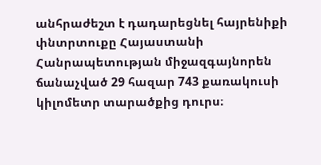անհրաժեշտ է դադարեցնել հայրենիքի փնտրտուքը Հայաստանի Հանրապետության միջազգայնորեն ճանաչված 29 հազար 743 քառակուսի կիլոմետր տարածքից դուրս։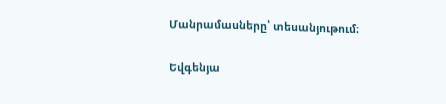Մանրամասները՝ տեսանյութում։

Եվգենյա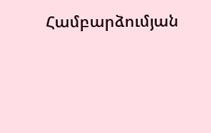Համբարձումյան